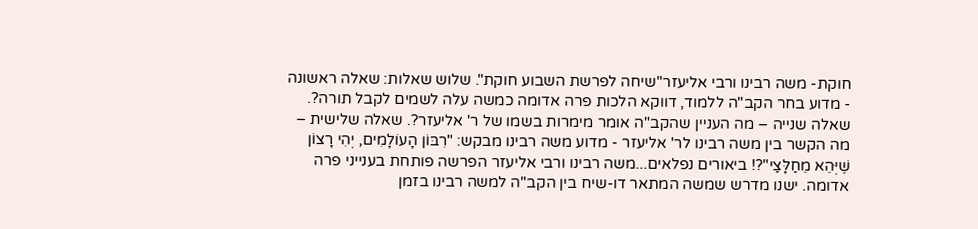חוקת- משה רבינו ורבי אליעזר"שיחה לפרשת השבוע חוקת". שלוש שאלות: שאלה ראשונה - מדוע בחר הקב"ה ללמוד, דווקא הלכות פרה אדומה כמשה עלה לשמים לקבל תורה?. שאלה שנייה – מה העניין שהקב"ה אומר מימרות בשמו של ר' אליעזר?. שאלה שלישית – מה הקשר בין משה רבינו לר' אליעזר - מדוע משה רבינו מבקש: "רִבּוֹן הָעוֹלָמִים, יְהִי רָצוֹן שֶׁיְּהֵא מֵחַלָּצַי"?! ביאורים נפלאים...משה רבינו ורבי אליעזר הפרשה פותחת בענייני פרה אדומה. ישנו מדרש שמשה המתאר דו-שיח בין הקב"ה למשה רבינו בזמן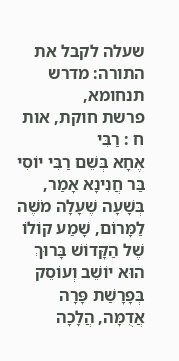שעלה לקבל את התורה: מדרש תנחומא,
פרשת חוקת, אות ח : רַבִּי
אֶחָא בְּשֵׁם רַבִּי יוֹסִי בַּר חֲנִינָא אָמַר, בְּשָׁעָה שֶׁעָלָה מֹשֶׁה
לַמָּרוֹם, שָׁמַע קוֹלוֹ שֶׁל הַקָּדוֹשׁ בָּרוּךְ הוּא יוֹשֵׁב וְעוֹסֵק
בְּפָרָשַׁת פָּרָה אֲדֻמָּה, הֲלָכָה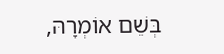בְּשֵׁם אוֹמְרָהּ,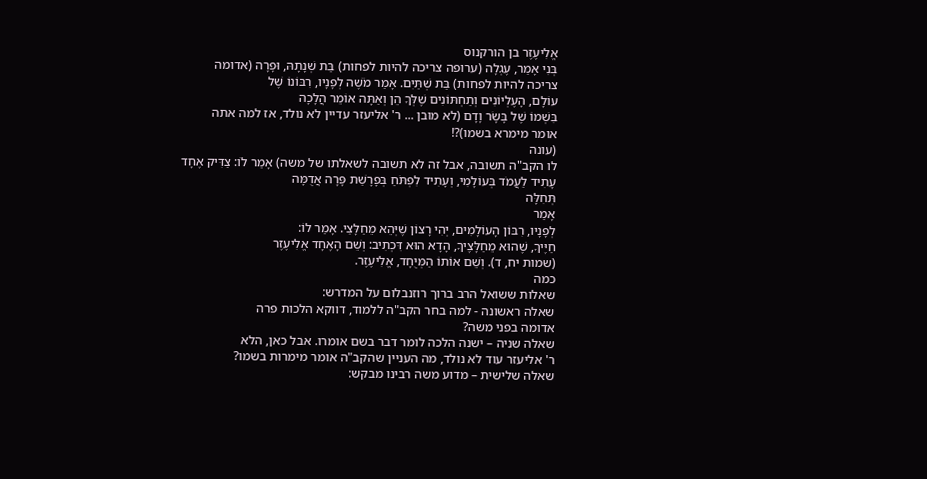אֱלִיעֶזֶר בן הורקנוס
בְּנִי אָמַר, עֶגְלָה (ערופה צריכה להיות לפחות) בַּת שְׁנָתָהּ, וּפָרָה (אדומה
צריכה להיות לפחות) בַּת שְׁתַּיִם. אָמַר מֹשֶׁה לְפָנָיו, רִבּוֹנוֹ שֶׁל
עוֹלָם, הָעֶלְיוֹנִים וְתַחְתּוֹנִים שֶׁלְּךָ הֵן וְאַתָּה אוֹמֵר הֲלָכָה
בִּשְׁמוֹ שֶׁל בָּשָׂר וָדָם (לא מובן ... ר' אליעזר עדיין לא נולד, אז למה אתה
אומר מימרא בשמו)?!
(עונה
לו הקב"ה תשובה, אבל זה לא תשובה לשאלתו של משה) אָמַר לוֹ: צַדִּיק אֶחָד
עָתִיד לַעֲמֹד בְּעוֹלָמִי, וְעָתִיד לִפְתֹּחַ בְּפָרָשַׁת פָּרָה אֲדֻמָּה
תְּחִלָּה
אָמַר
לְפָנָיו, רִבּוֹן הָעוֹלָמִים, יְהִי רָצוֹן שֶׁיְּהֵא מֵחַלָּצַי. אָמַר לוֹ:
חַיֶּיךָ, שֶׁהוּא מֵחַלָּצֶיךָ, הָדָא הוּא דִּכְתִיב: וְשֵׁם הָאֶחָד אֱלִיעֶזֶר
(שמות יח, ד). וְשֵׁם אוֹתוֹ הַמְּיֻחָד, אֱלִיעֶזֶר.
כמה
שאלות ששואל הרב ברוך רוזנבלום על המדרש:
שאלה ראשונה - למה בחר הקב"ה ללמוד, דווקא הלכות פרה
אדומה בפני משה?
שאלה שניה – ישנה הלכה לומר דבר בשם אומרו. אבל כאן, הלא
ר' אליעזר עוד לא נולד, מה העניין שהקב"ה אומר מימרות בשמו?
שאלה שלישית – מדוע משה רבינו מבקש: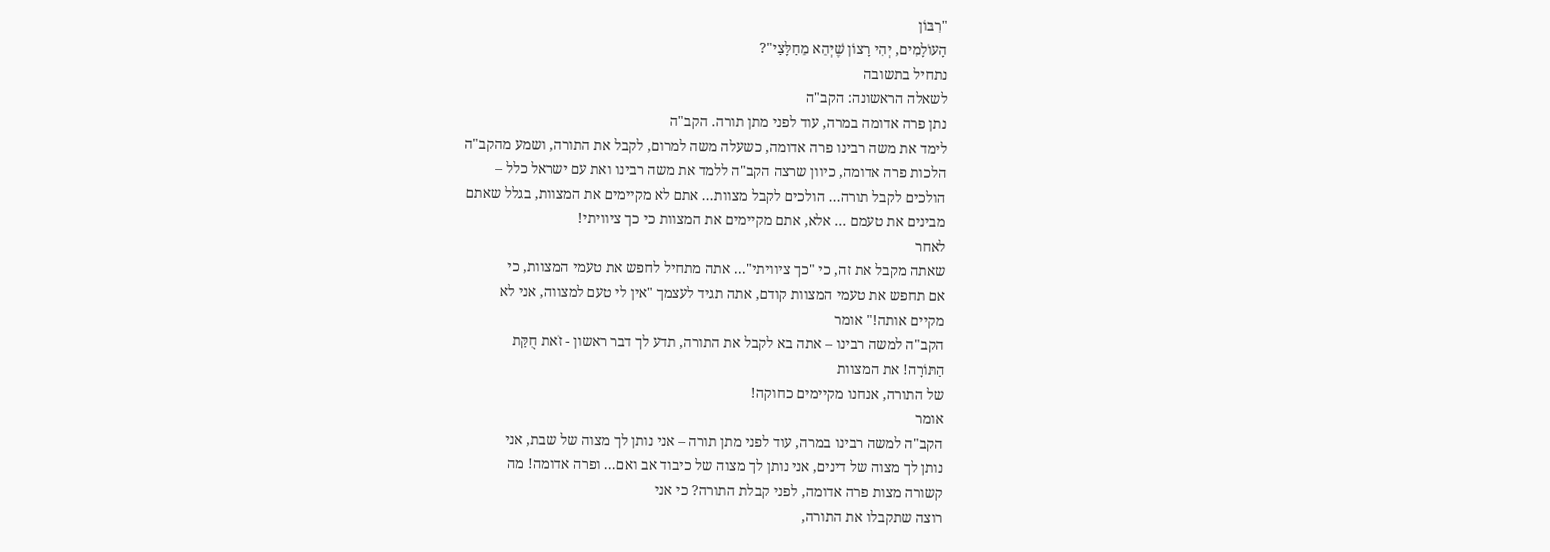"רִבּוֹן
הָעוֹלָמִים, יְהִי רָצוֹן שֶׁיְּהֵא מֵחַלָּצַי"?
נתחיל בתשובה
לשאלה הראשונה: הקב"ה
נתן פרה אדומה במרה, עוד לפני מתן תורה. הקב"ה
לימד את משה רבינו פרה אדומה, כשעלה משה למרום, לקבל את התורה, ושמע מהקב"ה
הלכות פרה אדומה, כיוון שרצה הקב"ה ללמד את משה רבינו ואת עם ישראל כלל –
הולכים לקבל תורה... הולכים לקבל מצוות... אתם לא מקיימים את המצוות, בגלל שאתם
מבינים את טעמם ... אלא, אתם מקיימים את המצוות כי כך ציוויתי!
לאחר
שאתה מקבל את זה, כי "כך ציוויתי"... אתה מתחיל לחפש את טעמי המצוות, כי
אם תחפש את טעמי המצוות קודם, אתה תגיד לעצמך "אין לי טעם למצווה, אני לא
מקיים אותה!" אומר
הקב"ה למשה רבינו – אתה בא לקבל את התורה, תדע לך דבר ראשון - זֹאת חֻקַּת
הַתּוֹרָה! את המצוות
של התורה, אנחנו מקיימים כחוקה!
אומר
הקב"ה למשה רבינו במרה, עוד לפני מתן תורה – אני נותן לך מצוה של שבת, אני
נותן לך מצוה של דינים, אני נותן לך מצוה של כיבוד אב ואם... ופרה אדומה! מה
קשורה מצות פרה אדומה, לפני קבלת התורה? כי אני
רוצה שתקבלו את התורה,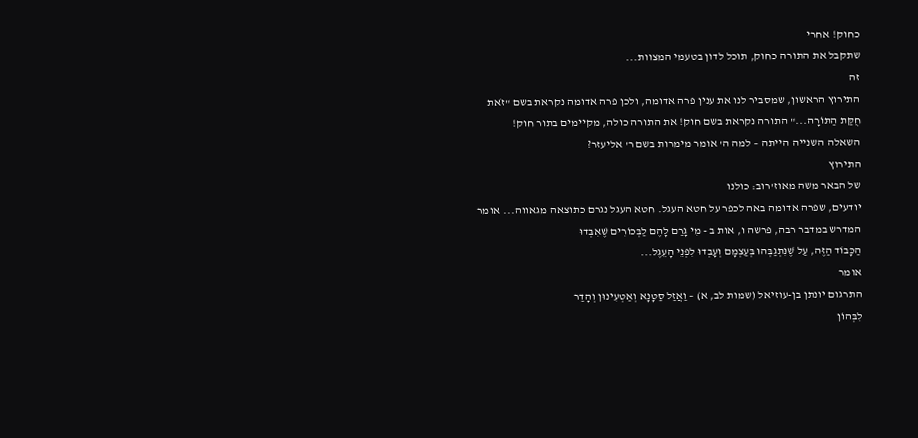כחוק! אחרי
שתקבל את התורה כחוק, תוכל לדון בטעמי המצוות...
זה
התירוץ הראשון, שמסביר לנו את ענין פרה אדומה, ולכן פרה אדומה נקראת בשם "זֹאת
חֻקַּת הַתּוֹרָה..." התורה נקראת בשם חוק! את התורה כולה, מקיימים בתור חוק!
השאלה השנייה הייתה – למה ה' אומר מימרות בשם ר' אליעזר?
התירוץ
של הבאר משה מאוז'רוב: כולנו
יודעים, שפרה אדומה באה לכפר על חטא העגל. חטא העגל נגרם כתוצאה מגאווה... אומר
המדרש במדבר רבה, פרשה ו, אות ב - מִי גָרַם לָהֶם לַבְּכוֹרִים שֶׁאִבְּדוּ
הַכָּבוֹד הַזֶּה, עַל שֶׁנִּתְגַבְּהוּ בְּעַצְמָם וְעָבְדוּ לִפְנֵי הָעֵגֶל...
אומר
התרגום יונתן בן-עוזיאל (שמות לב, א) – וַאֲזַל סַטָנָא וְאַטְעִינוּן וְהָדַר
לִבְּהוֹן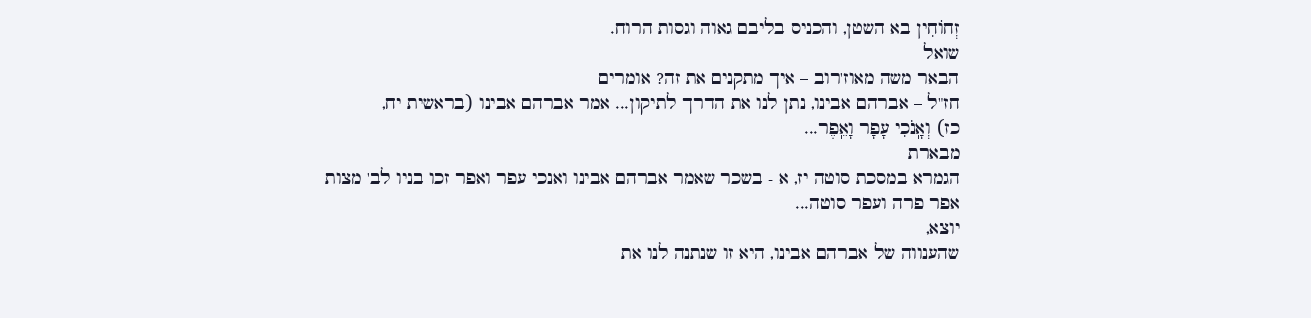זְחוֹחִין בא השטן, והכניס בליבם גאוה וגסות הרוח.
שואל
הבאר משה מאוז'רוב – איך מתקנים את זה? אומרים
חז"ל – אברהם אבינו, נתן לנו את הדרך לתיקון... אמר אברהם אבינו (בראשית יח,
כז) וְאָֽנֹכִי עָפָר וָאֵֽפֶר...
מבארת
הגמרא במסכת סוטה יז, א - בשכר שאמר אברהם אבינו ואנכי עפר ואפר זכו בניו לב' מצות
אפר פרה ועפר סוטה...
יוצא,
שהענווה של אברהם אבינו, היא זו שנתנה לנו את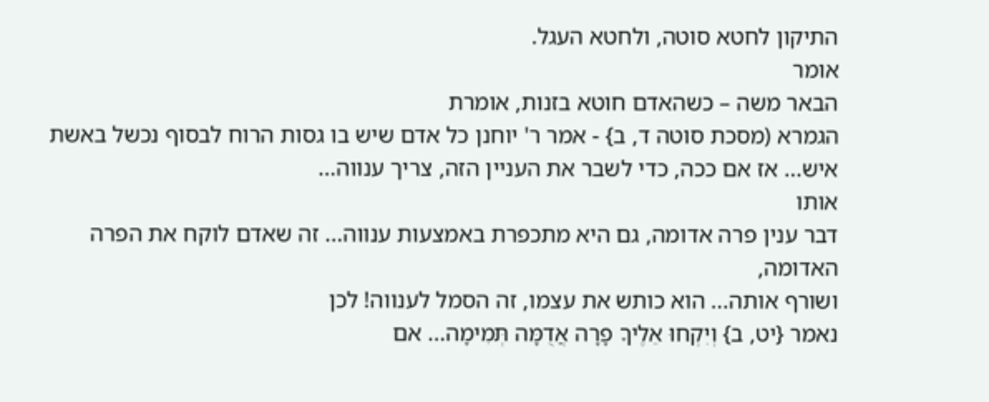התיקון לחטא סוטה, ולחטא העגל.
אומר
הבאר משה – כשהאדם חוטא בזנות, אומרת
הגמרא (מסכת סוטה ד, ב} - אמר ר' יוחנן כל אדם שיש בו גסות הרוח לבסוף נכשל באשת
איש... אז אם ככה, כדי לשבר את העניין הזה, צריך ענווה...
אותו
דבר ענין פרה אדומה, גם היא מתכפרת באמצעות ענווה... זה שאדם לוקח את הפרה האדומה,
ושורף אותה... הוא כותש את עצמו, זה הסמל לענווה! לכן
נאמר {יט, ב} וְיִקְחוּ אֵלֶיךָ פָרָה אֲדֻמָּה תְּמִימָה... אם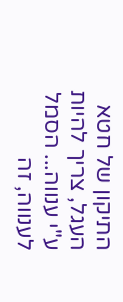התיקון של חטא
העגל, צריך להיות ע"י ענווה... הסמל לענווה, זה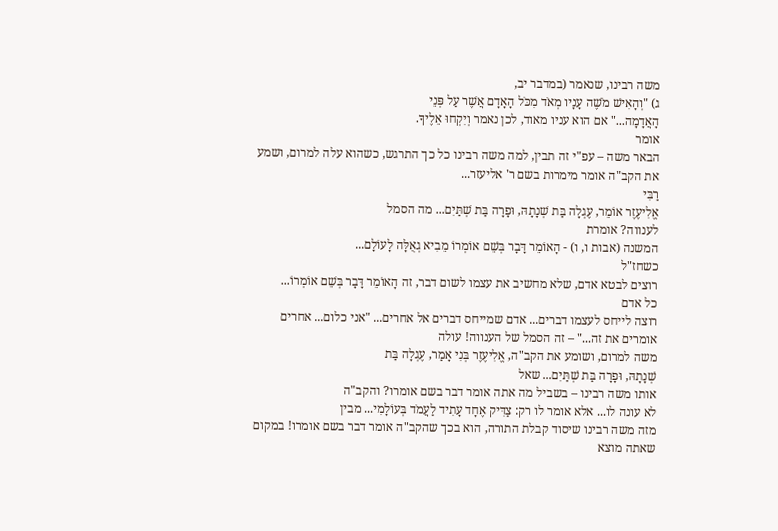משה רבינו, שנאמר (במדבר יב,
ג) "וְהָאִישׁ מֹשֶׁה עָנָיו מְאֹד מִכֹּל הָאָדָם אֲשֶׁר עַל פְּנֵי
הָאֲדָמָה..." אם הוא עניו מאוד, לכן נאמר וְיִקְחוּ אֵלֶיךָ.
אומר
הבאר משה – עפ"י זה תבין, למה משה רבינו כל כך התרגש, כשהוא עלה למרום, ושמע
את הקב"ה אומר מימרות בשם ר' אליעזר...
רַבִּי
אֱלִיעֶזֶר אוֹמֵר, עֶגְלָה בַּת שְׁנָתָהּ, וּפָרָה בַּת שְׁתַּיִם... מה הסמל
לענווה? אומרת
המשנה (אבות ו, ו) - הָאוֹמֵר דָּבָר בְּשֵׁם אוֹמְרוֹ מֵבִיא גְאֻלָּה לָעוֹלָם...
כשחז"ל
רוצים לבטא אדם, שלא מחשיב את עצמו לשום דבר, זה הָאוֹמֵר דָּבָר בְּשֵׁם אוֹמְרוֹ...
כל אדם
רוצה לייחס לעצמו דברים... אדם שמייחס דברים אל אחרים... "אני כלום... אחרים
אומרים את זה..." – זה הסמל של הענווה! עולה
משה למרום, ושומע את הקב"ה, אֱלִיעֶזֶר בְּנִי אָמַר, עֶגְלָה בַּת
שְׁנָתָהּ, וּפָרָה בַּת שְׁתַּיִם... שאל
אותו משה רבינו – בשביל מה אתה אומר דבר בשם אומרו? והקב"ה
לא עונה לו... אלא אומר לו רק: צַדִּיק אֶחָד עָתִיד לַעֲמֹד בְּעוֹלָמִי... מבין
מזה משה רבינו שיסוד קבלת התורה, הוא בכך שהקב"ה אומר דבר בשם אומרו! במקום
שאתה מוצא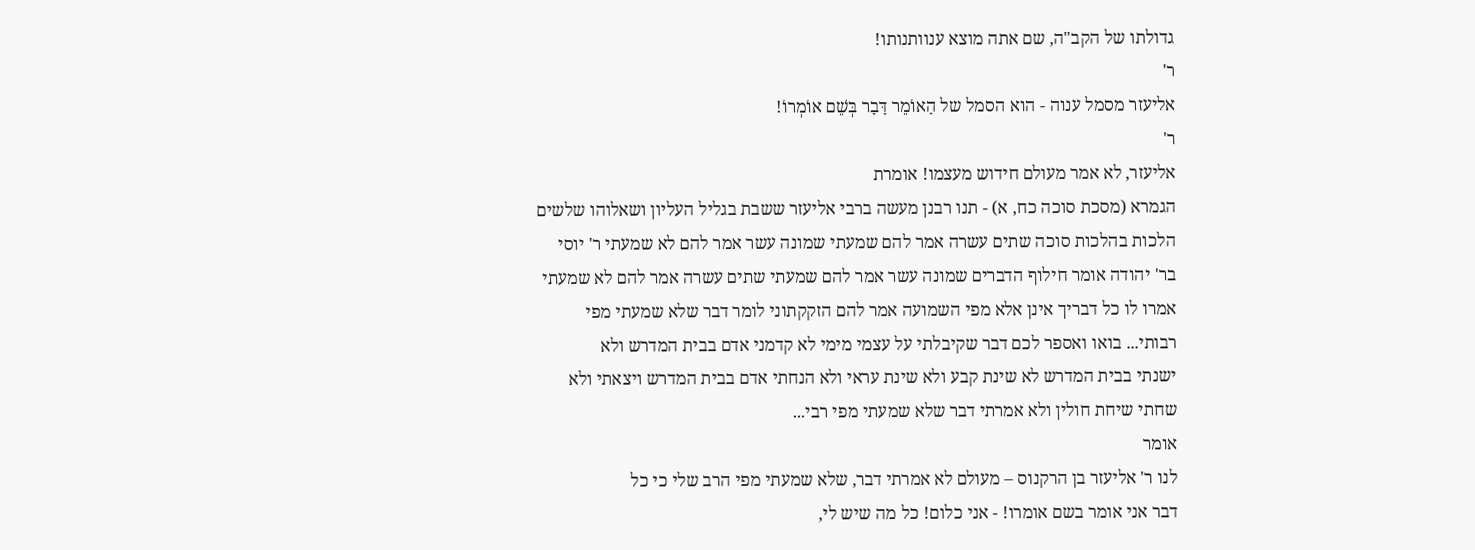גדולתו של הקב"ה, שם אתה מוצא ענוותנותו!
ר'
אליעזר מסמל ענוה - הוא הסמל של הָאוֹמֵר דָּבָר בְּשֵׁם אוֹמְרוֹ!
ר'
אליעזר, לא אמר מעולם חידוש מעצמו! אומרת
הגמרא (מסכת סוכה כח, א) - תנו רבנן מעשה ברבי אליעזר ששבת בגליל העליון ושאלוהו שלשים
הלכות בהלכות סוכה שתים עשרה אמר להם שמעתי שמונה עשר אמר להם לא שמעתי ר' יוסי
בר' יהודה אומר חילוף הדברים שמונה עשר אמר להם שמעתי שתים עשרה אמר להם לא שמעתי
אמרו לו כל דבריך אינן אלא מפי השמועה אמר להם הזקקתוני לומר דבר שלא שמעתי מפי
רבותי... בואו ואספר לכם דבר שקיבלתי על עצמי מימי לא קדמני אדם בבית המדרש ולא
ישנתי בבית המדרש לא שינת קבע ולא שינת עראי ולא הנחתי אדם בבית המדרש ויצאתי ולא
שחתי שיחת חולין ולא אמרתי דבר שלא שמעתי מפי רבי...
אומר
לנו ר' אליעזר בן הרקנוס – מעולם לא אמרתי דבר, שלא שמעתי מפי הרב שלי כי כל
דבר אני אומר בשם אומרו! - אני כלום! כל מה שיש לי,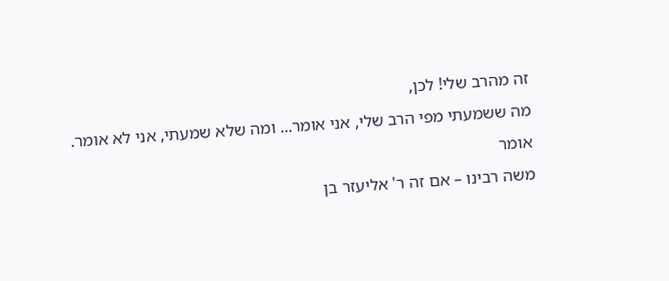זה מהרב שלי! לכן,
מה ששמעתי מפי הרב שלי, אני אומר... ומה שלא שמעתי, אני לא אומר.
אומר
משה רבינו – אם זה ר' אליעזר בן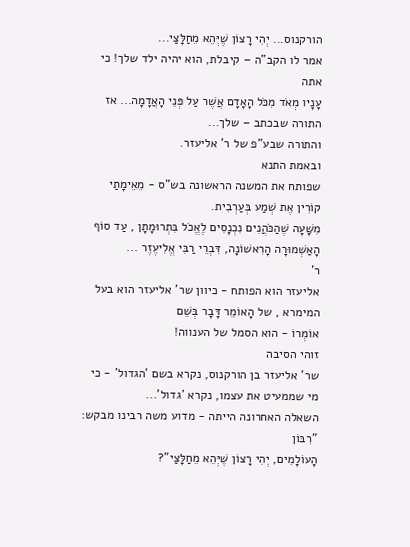הורקנוס... יְהִי רָצוֹן שֶׁיְּהֵא מֵחַלָּצַי...
אמר לו הקב"ה – קיבלת, הוא יהיה ילד שלך! כי אתה
עָנָיו מְאֹד מִכֹּל הָאָדָם אֲשֶׁר עַל פְּנֵי הָאֲדָמָה... אז התורה שבכתב – שלך...
והתורה שבע"פ של ר' אליעזר.
ובאמת התנא
שפותח את המשנה הראשונה בש"ס - מֵאֵימָתַי קוֹרִין אֶת שְׁמַע בְּעַרְבִית.
מִשָּׁעָה שֶׁהַכֹּהֲנִים נִכְנָסִים לֶאֱכֹל בִּתְרוּמָתָן , עַד סוֹף
הָאַשְׁמוּרָה הָרִאשׁוֹנָה, דִּבְרֵי רַבִּי אֱלִיעֶזֶר ...
ר'
אליעזר הוא הפותח - כיוון שר' אליעזר הוא בעל המימרא , של הָאוֹמֵר דָּבָר בְּשֵׁם
אוֹמְרוֹ - הוא הסמל של הענווה!
זוהי הסיבה
שר' אליעזר בן הורקנוס, נקרא בשם 'הגדול' - כי מי שממעיט את עצמו, נקרא 'גדול'...
השאלה האחרונה הייתה - מדוע משה רבינו מבקש: "רִבּוֹן
הָעוֹלָמִים, יְהִי רָצוֹן שֶׁיְּהֵא מֵחַלָּצַי"?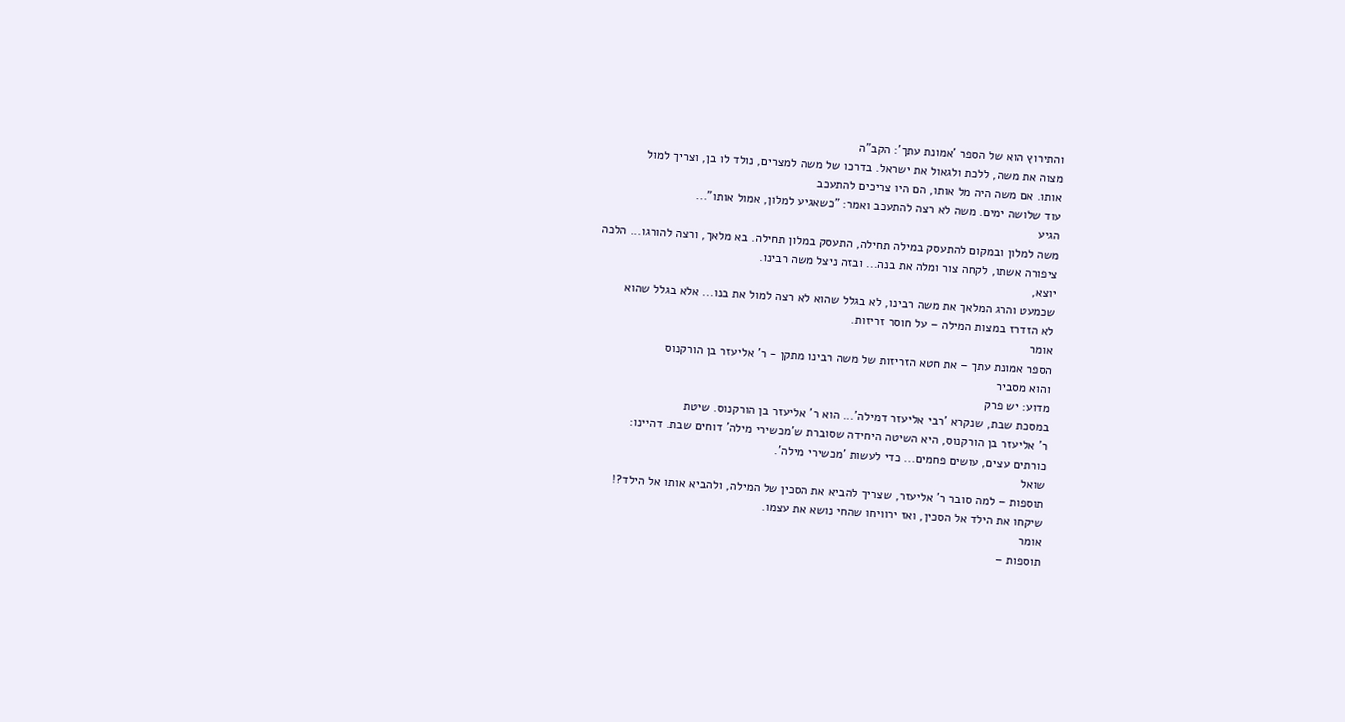והתירוץ הוא של הספר 'אמונת עתך': הקב"ה
מצוה את משה, ללכת ולגאול את ישראל. בדרכו של משה למצרים, נולד לו בן, וצריך למול
אותו. אם משה היה מל אותו, הם היו צריכים להתעכב
עוד שלושה ימים. משה לא רצה להתעכב ואמר: "כשאגיע למלון, אמול אותו"...
הגיע
משה למלון ובמקום להתעסק במילה תחילה, התעסק במלון תחילה. בא מלאך, ורצה להורגו... הלכה
ציפורה אשתו, לקחה צור ומלה את בנה... ובזה ניצל משה רבינו.
יוצא,
שכמעט והרג המלאך את משה רבינו, לא בגלל שהוא לא רצה למול את בנו... אלא בגלל שהוא
לא הזדרז במצות המילה – על חוסר זריזות.
אומר
הספר אמונת עתך – את חטא הזריזות של משה רבינו מתקן - ר' אליעזר בן הורקנוס
והוא מסביר
מדוע: יש פרק
במסכת שבת, שנקרא 'רבי אליעזר דמילה'... הוא ר' אליעזר בן הורקנוס. שיטת
ר' אליעזר בן הורקנוס, היא השיטה היחידה שסוברת ש'מכשירי מילה' דוחים שבת. דהיינו:
כורתים עצים, עושים פחמים... כדי לעשות 'מכשירי מילה'.
שואל
תוספות – למה סובר ר' אליעזר, שצריך להביא את הסכין של המילה, ולהביא אותו אל הילד?!
שיקחו את הילד אל הסכין, ואז ירוויחו שהחי נושא את עצמו.
אומר
תוספות –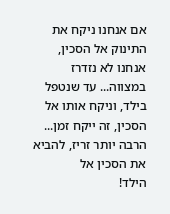אם אנחנו ניקח את התינוק אל הסכין, אנחנו לא נזדרז במצווה... עד שנטפל
בילד, וניקח אותו אל הסכין, זה ייקח זמן... הרבה יותר זריז, להביא את הסכין אל
הילד!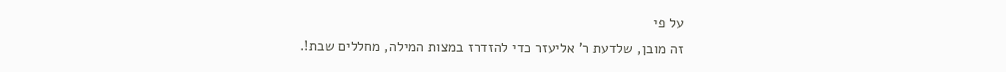על פי
זה מובן, שלדעת ר' אליעזר כדי להזדרז במצות המילה, מחללים שבת!.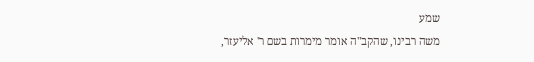שמע
משה רבינו, שהקב"ה אומר מימרות בשם ר' אליעזר,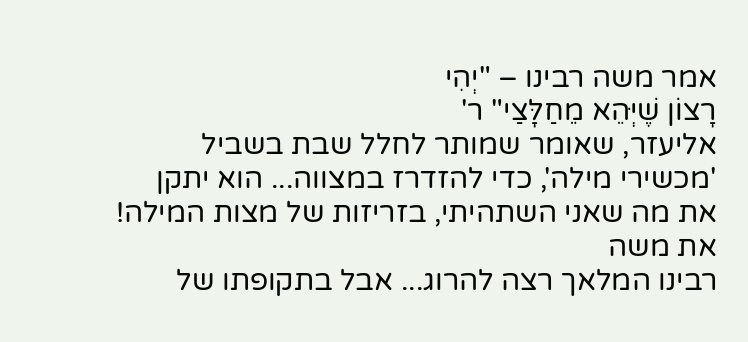אמר משה רבינו – "יְהִי
רָצוֹן שֶׁיְּהֵא מֵחַלָּצַי" ר'
אליעזר, שאומר שמותר לחלל שבת בשביל 'מכשירי מילה', כדי להזדרז במצווה... הוא יתקן
את מה שאני השתהיתי, בזריזות של מצות המילה!
את משה
רבינו המלאך רצה להרוג... אבל בתקופתו של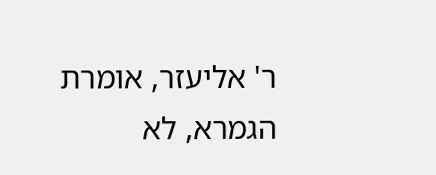ר' אליעזר, אומרת הגמרא, לא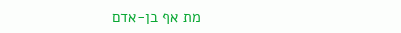מת אף בן-אדם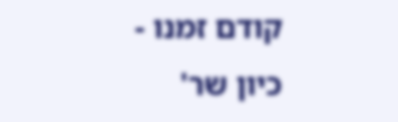קודם זמנו - כיון שר'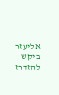אליעזר ביקש להזדרז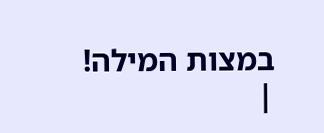במצות המילה! |